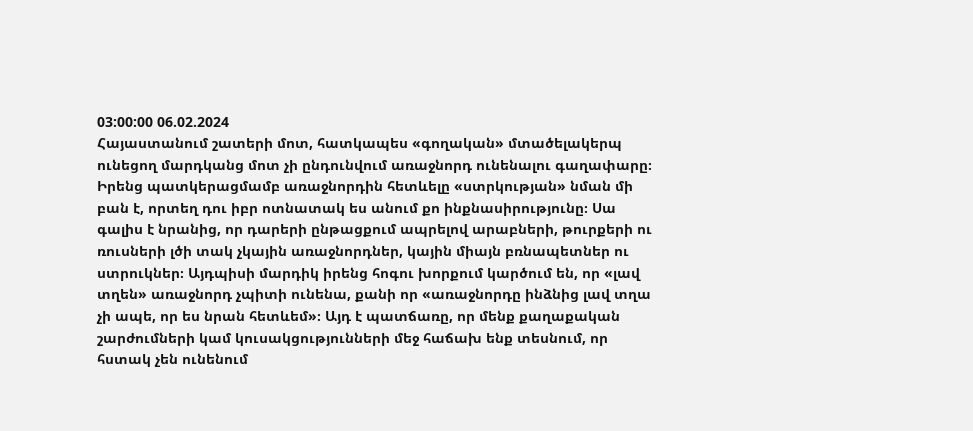03:00:00 06.02.2024
Հայաստանում շատերի մոտ, հատկապես «գողական» մտածելակերպ ունեցող մարդկանց մոտ չի ընդունվում առաջնորդ ունենալու գաղափարը։ Իրենց պատկերացմամբ առաջնորդին հետևելը «ստրկության» նման մի բան է, որտեղ դու իբր ոտնատակ ես անում քո ինքնասիրությունը։ Սա գալիս է նրանից, որ դարերի ընթացքում ապրելով արաբների, թուրքերի ու ռուսների լծի տակ չկային առաջնորդներ, կային միայն բռնապետներ ու ստրուկներ։ Այդպիսի մարդիկ իրենց հոգու խորքում կարծում են, որ «լավ տղեն» առաջնորդ չպիտի ունենա, քանի որ «առաջնորդը ինձնից լավ տղա չի ապե, որ ես նրան հետևեմ»։ Այդ է պատճառը, որ մենք քաղաքական շարժումների կամ կուսակցությունների մեջ հաճախ ենք տեսնում, որ հստակ չեն ունենում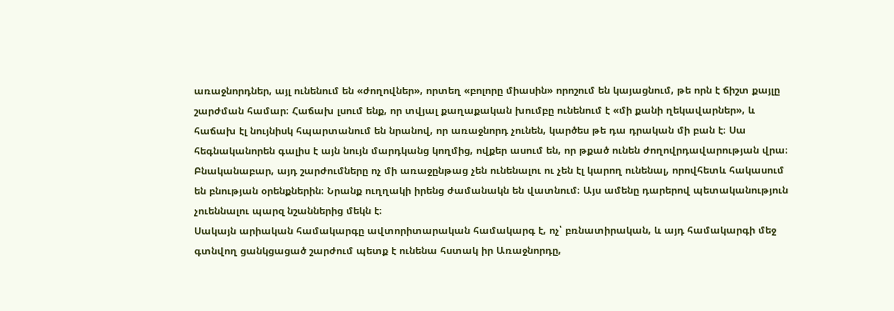առաջնորդներ, այլ ունենում են «ժողովներ», որտեղ «բոլորը միասին» որոշում են կայացնում, թե որն է ճիշտ քայլը շարժման համար։ Հաճախ լսում ենք, որ տվյալ քաղաքական խումբը ունենում է «մի քանի ղեկավարներ», և հաճախ էլ նույնիսկ հպարտանում են նրանով, որ առաջնորդ չունեն, կարծես թե դա դրական մի բան է։ Սա հեգնականորեն գալիս է այն նույն մարդկանց կողմից, ովքեր ասում են, որ թքած ունեն ժողովրդավարության վրա։ Բնականաբար, այդ շարժումները ոչ մի առաջընթաց չեն ունենալու ու չեն էլ կարող ունենալ, որովհետև հակասում են բնության օրենքներին։ Նրանք ուղղակի իրենց ժամանակն են վատնում։ Այս ամենը դարերով պետականություն չուեննալու պարզ նշաններից մեկն է։
Սակայն արիական համակարգը ավտորիտարական համակարգ է, ոչ՝ բռնատիրական, և այդ համակարգի մեջ գտնվող ցանկցացած շարժում պետք է ունենա հստակ իր Առաջնորդը,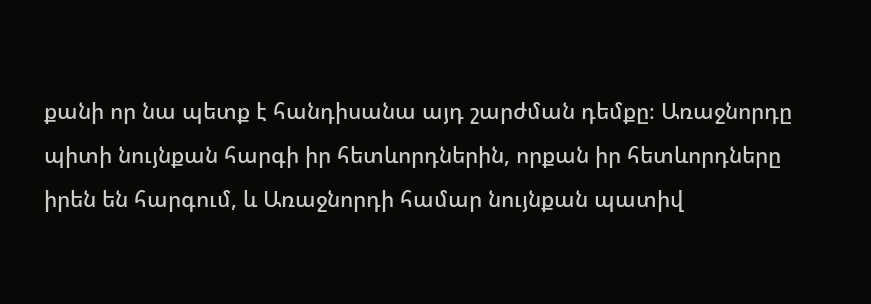քանի որ նա պետք է հանդիսանա այդ շարժման դեմքը։ Առաջնորդը պիտի նույնքան հարգի իր հետևորդներին, որքան իր հետևորդները իրեն են հարգում, և Առաջնորդի համար նույնքան պատիվ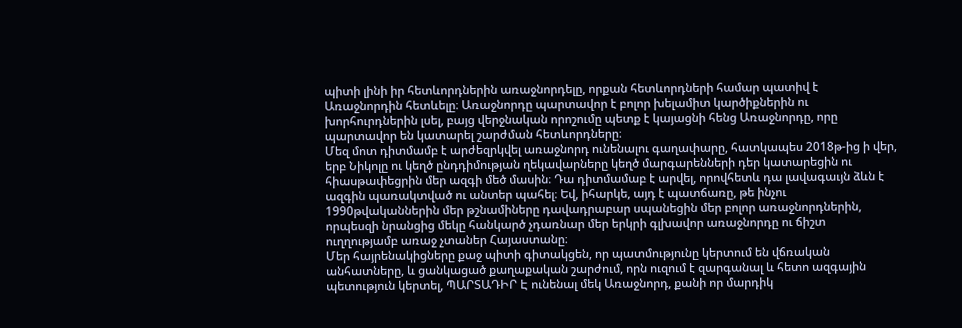պիտի լինի իր հետևորդներին առաջնորդելը, որքան հետևորդների համար պատիվ է Առաջնորդին հետևելը։ Առաջնորդը պարտավոր է բոլոր խելամիտ կարծիքներին ու խորհուրդներին լսել, բայց վերջնական որոշումը պետք է կայացնի հենց Առաջնորդը, որը պարտավոր են կատարել շարժման հետևորդները։
Մեզ մոտ դիտմամբ է արժեզրկվել առաջնորդ ունենալու գաղափարը, հատկապես 2018թ-ից ի վեր, երբ Նիկոլը ու կեղծ ընդդիմության ղեկավարները կեղծ մարգարենների դեր կատարեցին ու հիասթափեցրին մեր ազգի մեծ մասին։ Դա դիտմամաբ է արվել, որովհետև դա լավագաւյն ձևն է ազգին պառակտված ու անտեր պահել։ Եվ, իհարկե, այդ է պատճառը, թե ինչու 1990թվականներին մեր թշնամիները դավադրաբար սպանեցին մեր բոլոր առաջնորդներին, որպեսզի նրանցից մեկը հանկարծ չդառնար մեր երկրի գլխավոր առաջնորդը ու ճիշտ ուղղությամբ առաջ չտաներ Հայաստանը։
Մեր հայրենակիցները քաջ պիտի գիտակցեն, որ պատմությունը կերտում են վճռական անհատները, և ցանկացած քաղաքական շարժում, որն ուզում է զարգանալ և հետո ազգային պետություն կերտել, ՊԱՐՏԱԴԻՐ Է ունենալ մեկ Առաջնորդ, քանի որ մարդիկ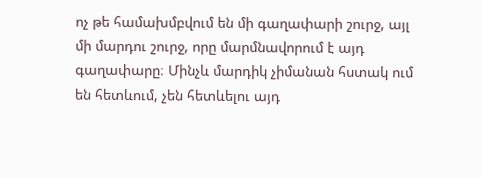ոչ թե համախմբվում են մի գաղափարի շուրջ, այլ մի մարդու շուրջ, որը մարմնավորում է այդ գաղափարը։ Մինչև մարդիկ չիմանան հստակ ում են հետևում, չեն հետևելու այդ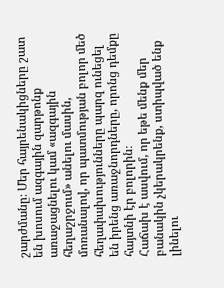շարժմանը։ Մեր հայրենակիցները շատ են խոսում ազգային զարթոնք առաջացնելու կամ «ազգային հեղաշրջում» անելու մասին, մոռանալով, որ պատմության բոլոր մեծ հեղափախությունները պարզ ունեցել են իրենց առաջնորդները, որոնց դեմքը հայտնի էր բոլորին։
Հաճախ է ասվում, որ եթե մենք մեր բանակին չկերակրենք, ստիպված ենք լինելու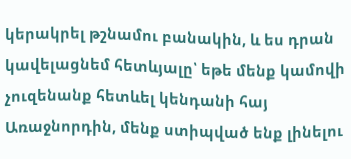կերակրել թշնամու բանակին, և ես դրան կավելացնեմ հետևյալը՝ եթե մենք կամովի չուզենանք հետևել կենդանի հայ Առաջնորդին, մենք ստիպված ենք լինելու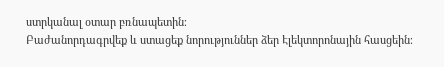ստրկանալ օտար բռնապետին։
Բաժանորդագրվեք և ստացեք նորություններ ձեր Էլեկտորոնային հասցեին։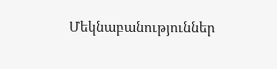Մեկնաբանություններ